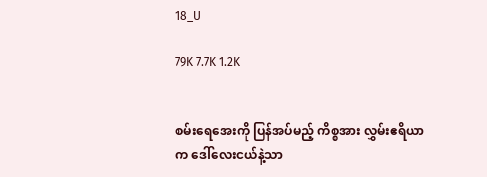18_U

79K 7.7K 1.2K


စမ်းရေအေးကို ပြန်အပ်မည့် ကိစ္စအား လွှမ်းဧရိယာက ဒေါ်လေးငယ်နဲ့သာ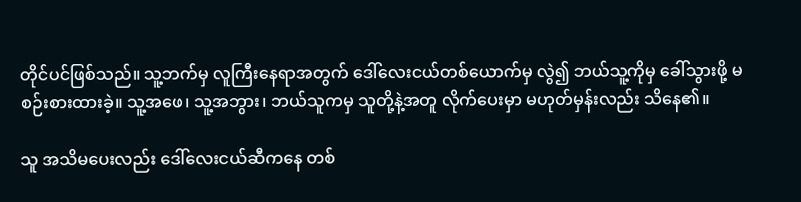တိုင်ပင်ဖြစ်သည်။ သူ့ဘက်မှ လူကြီးနေရာအတွက် ဒေါ်လေးငယ်တစ်ယောက်မှ လွဲ၍ ဘယ်သူ့ကိုမှ ခေါ်သွားဖို့ မစဉ်းစားထားခဲ့။ သူ့အဖေ၊ သူ့အဘွား၊ ဘယ်သူကမှ သူတို့နဲ့အတူ လိုက်ပေးမှာ မဟုတ်မှန်းလည်း သိနေ၏။

သူ အသိမပေးလည်း ဒေါ်လေးငယ်ဆီကနေ တစ်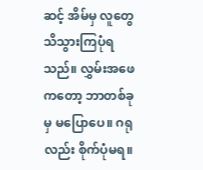ဆင့် အိမ်မှ လူတွေ သိသွားကြပုံရသည်။ လွှမ်းအဖေကတော့ ဘာတစ်ခုမှ မပြောပေ။ ဂရုလည်း စိုက်ပုံမရ။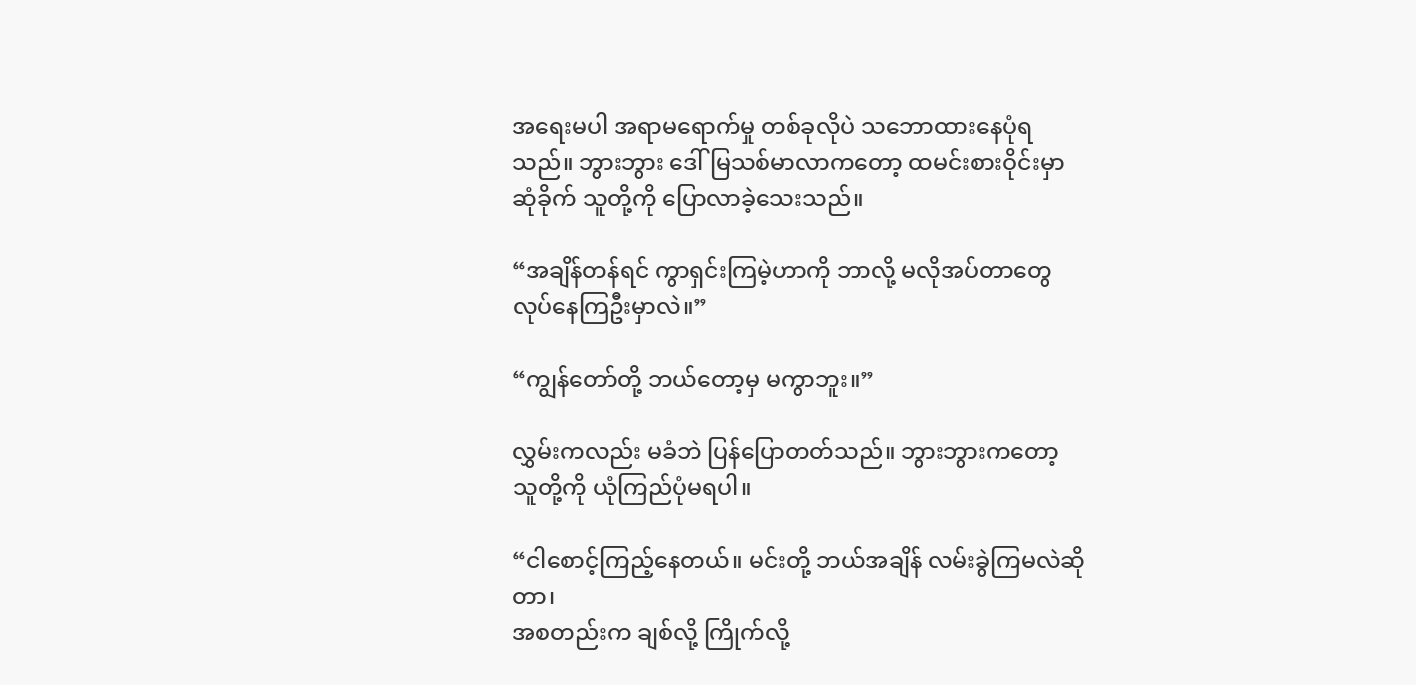အရေးမပါ အရာမရောက်မှု တစ်ခုလိုပဲ သဘောထားနေပုံရသည်။ ဘွားဘွား ဒေါ်မြသစ်မာလာကတော့ ထမင်းစားဝိုင်းမှာ ဆုံခိုက် သူတို့ကို ပြောလာခဲ့သေးသည်။

“အချိန်တန်ရင် ကွာရှင်းကြမဲ့ဟာကို ဘာလို့ မလိုအပ်တာတွေ လုပ်နေကြဦးမှာလဲ။”

“ကျွန်တော်တို့ ဘယ်တော့မှ မကွာဘူး။”

လွှမ်းကလည်း မခံဘဲ ပြန်ပြောတတ်သည်။ ဘွားဘွားကတော့ သူတို့ကို ယုံကြည်ပုံမရပါ။

“ငါစောင့်ကြည့်နေတယ်။ မင်းတို့ ဘယ်အချိန် လမ်းခွဲကြမလဲဆိုတာ၊
အစတည်းက ချစ်လို့ ကြိုက်လို့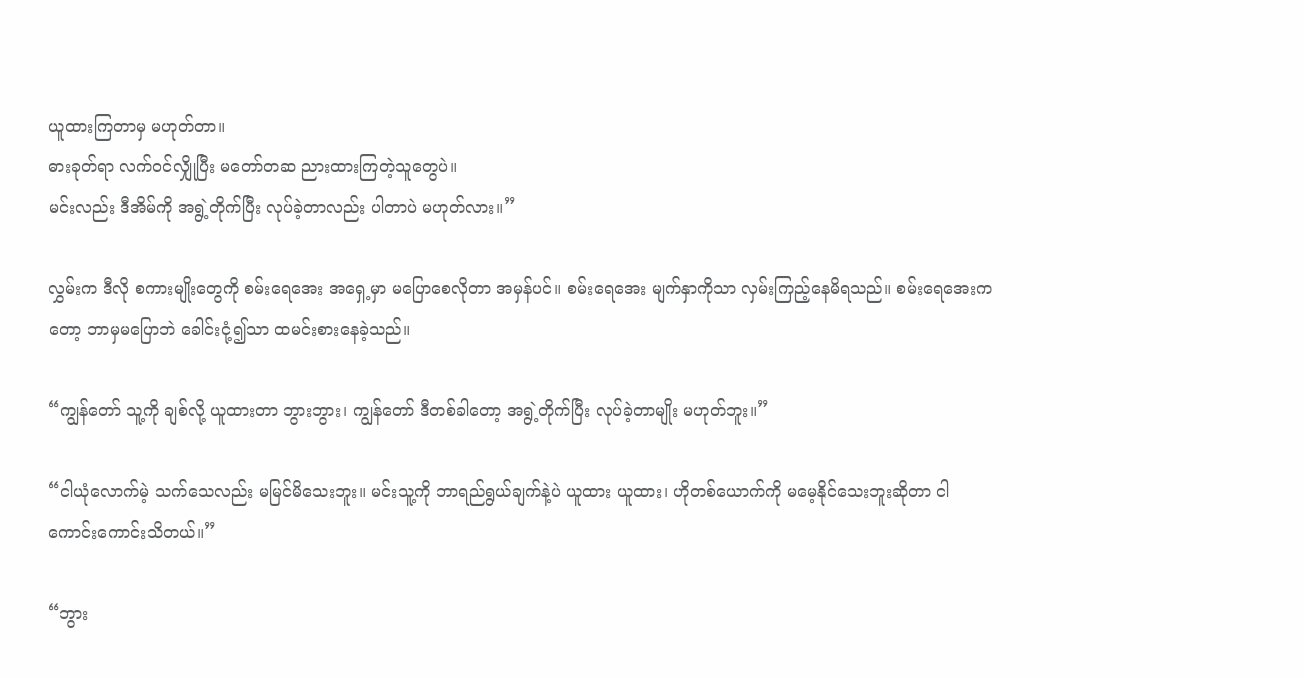ယူထားကြတာမှ မဟုတ်တာ။
ဓားခုတ်ရာ လက်ဝင်လျှိုပြီး မတော်တဆ ညားထားကြတဲ့သူတွေပဲ။
မင်းလည်း ဒီအိမ်ကို အရွဲ့တိုက်ပြီး လုပ်ခဲ့တာလည်း ပါတာပဲ မဟုတ်လား။”

လွှမ်းက ဒီလို စကားမျိုးတွေကို စမ်းရေအေး အရှေ့မှာ မပြောစေလိုတာ အမှန်ပင်။ စမ်းရေအေး မျက်နှာကိုသာ လှမ်းကြည့်နေမိရသည်။ စမ်းရေအေးကတော့ ဘာမှမပြောဘဲ ခေါင်းငုံ့၍သာ ထမင်းစားနေခဲ့သည်။

“ကျွန်တော် သူ့ကို ချစ်လို့ ယူထားတာ ဘွားဘွား၊ ကျွန်တော် ဒီတစ်ခါတော့ အရွဲ့တိုက်ပြီး လုပ်ခဲ့တာမျိုး မဟုတ်ဘူး။”

“ငါယုံလောက်မဲ့ သက်သေလည်း မမြင်မိသေးဘူး။ မင်းသူ့ကို ဘာရည်ရွယ်ချက်နဲ့ပဲ ယူထား ယူထား၊ ဟိုတစ်ယောက်ကို မမေ့နိုင်သေးဘူးဆိုတာ ငါကောင်းကောင်းသိတယ်။”

“ဘွား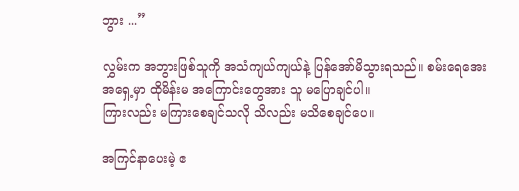ဘွား ...”

လွှမ်းက အဘွားဖြစ်သူကို အသံကျယ်ကျယ်နဲ့ ပြန်အော်မိသွားရသည်။ စမ်းရေအေး အရှေ့မှာ ထိုမိန်းမ အကြောင်းတွေအား သူ မပြောချင်ပါ။
ကြားလည်း မကြားစေချင်သလို သိလည်း မသိစေချင်ပေ။

အကြင်နာပေးမဲ့ ဧ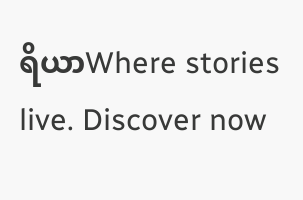ရိယာWhere stories live. Discover now